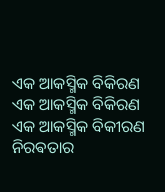ଏକ ଆକସ୍ମିକ ବିକିରଣ
ଏକ ଆକସ୍ମିକ ବିକିରଣ
ଏକ ଆକସ୍ମିକ ବିକୀରଣ
ନିରଵତାର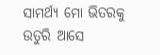ସାମର୍ଥ୍ୟ ମୋ ଭିତରକୁ ଉତୁରି ଆସେ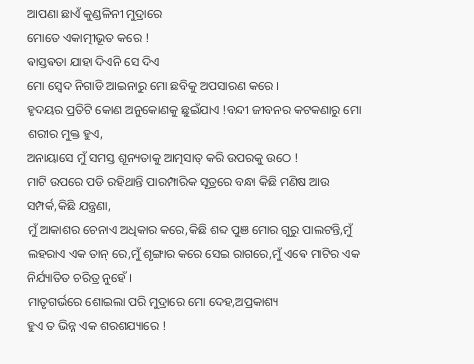ଆପଣା ଛାଏଁ କୁଣ୍ଡଳିନୀ ମୁଦ୍ରାରେ
ମୋତେ ଏକାତ୍ମୀଭୂତ କରେ !
ଵାସ୍ତଵତା ଯାହା ଦିଏନି ସେ ଦିଏ
ମୋ ସ୍ଵେଦ ନିଗାଡି ଆଇନାରୁ ମୋ ଛବିକୁ ଅପସାରଣ କରେ ।
ହୃଦୟର ପ୍ରତିଟି କୋଣ ଅନୁକୋଣକୁ ଛୁଇଁଯାଏ !ବନ୍ଦୀ ଜୀବନର କଟକଣାରୁ ମୋ ଶରୀର ମୁକ୍ତ ହୁଏ,
ଅନାୟାସେ ମୁଁ ସମସ୍ତ ଶୂନ୍ୟତାକୁ ଆତ୍ମସାତ୍ କରି ଉପରକୁ ଉଠେ !
ମାଟି ଉପରେ ପଡି ରହିଥାନ୍ତି ପାରମ୍ପାରିକ ସୂତ୍ରରେ ବନ୍ଧା କିଛି ମଣିଷ ଆଉ ସମ୍ପର୍କ,କିଛି ଯନ୍ତ୍ରଣା,
ମୁଁ ଆକାଶର ଚେନାଏ ଅଧିକାର କରେ,କିଛି ଶବ୍ଦ ପୁଞ ମୋର ଗୁରୁ ପାଲଟନ୍ତି,ମୁଁ ଲହରାଏ ଏକ ତାନ୍ ରେ,ମୁଁ ଶୃଙ୍ଗାର କରେ ସେଇ ରାଗରେ,ମୁଁ ଏଵେ ମାଟିର ଏକ ନିର୍ଯ୍ୟାତିତ ଚରିତ୍ର ନୁହେଁ ।
ମାତୃଗର୍ଭରେ ଶୋଇଲା ପରି ମୁଦ୍ରାରେ ମୋ ଦେହ,ଅପ୍ରକାଶ୍ୟ
ହୁଏ ତ ଭିନ୍ନ ଏକ ଶରଶଯ୍ୟାରେ !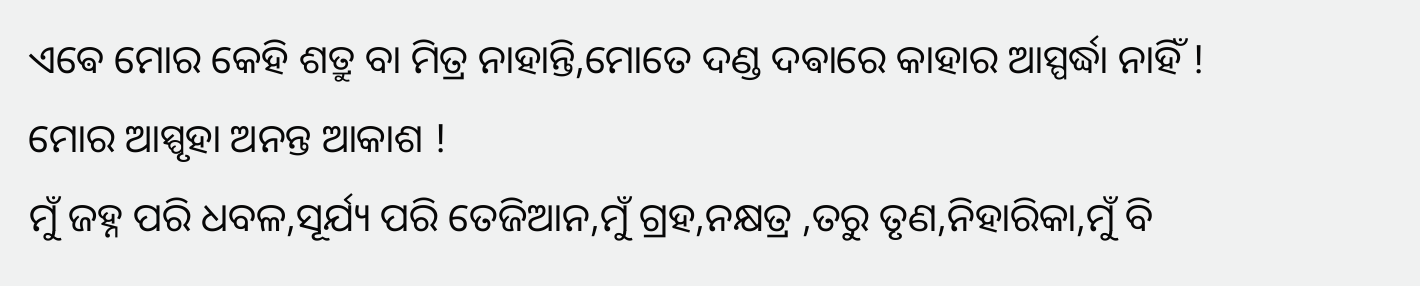ଏଵେ ମୋର କେହି ଶତ୍ରୁ ବା ମିତ୍ର ନାହାନ୍ତି,ମୋତେ ଦଣ୍ଡ ଦଵାରେ କାହାର ଆସ୍ପର୍ଦ୍ଧା ନାହିଁ !
ମୋର ଆସ୍ପୃହା ଅନନ୍ତ ଆକାଶ !
ମୁଁ ଜହ୍ନ ପରି ଧବଳ,ସୂର୍ଯ୍ୟ ପରି ତେଜିଆନ,ମୁଁ ଗ୍ରହ,ନକ୍ଷତ୍ର ,ତରୁ ତୃଣ,ନିହାରିକା,ମୁଁ ବି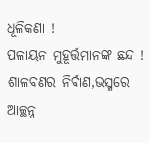ଧୂଳିକଣା !
ପଳାୟନ ମୁହୂର୍ତ୍ତମାନଙ୍କ ଛନ୍ଦ !
ଶାଳବଣର ନିର୍ଵାଣ,ଭସ୍ମରେ ଆଚ୍ଛନ୍ନ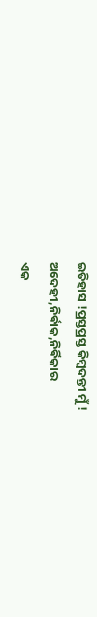ଇତିହାସ !ପ୍ରସ୍ତପ୍ରସ୍ତ କିମ୍ଵଦନ୍ତୀ ମୁଁ ! ଅଦେହୀ,ନିର୍ଵାକ,ନିର୍ଵିକାର
ଏକ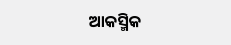ଆକସ୍ମିକ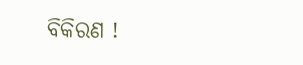ବିକିରଣ !